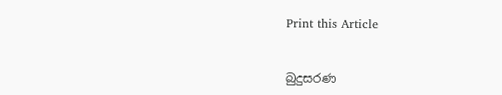Print this Article


බුදුසරණ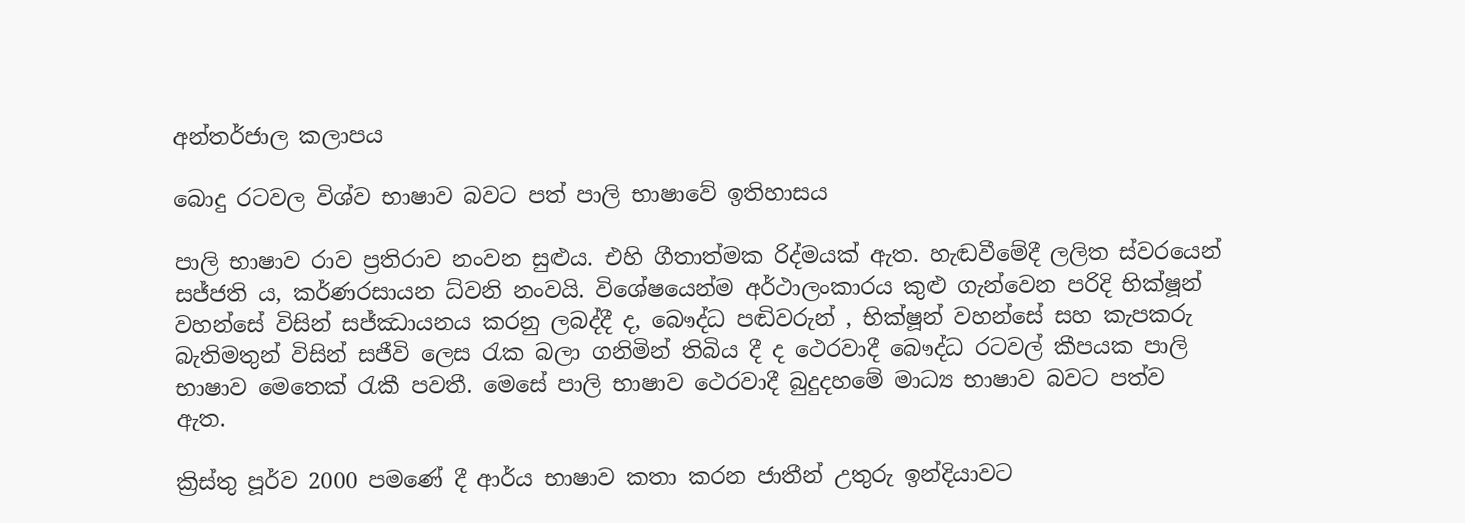අන්තර්ජාල කලාපය

බොදු රටවල විශ්ව භාෂාව බවට පත් පාලි භාෂාවේ ඉතිහාසය

පාලි භාෂාව රාව ප්‍රතිරාව නංවන සුළුය. එහි ගීතාත්මක රිද්මයක් ඇත. හැඬවීමේදී ලලිත ස්වරයෙන් සජ්ජති ය, කර්ණරසායන ධ්වනි නංවයි. විශේෂයෙන්ම අර්ථාලංකාරය කුළු ගැන්වෙන පරිදි භික්ෂූන් වහන්සේ විසින් සජ්ඣායනය කරනු ලබද්දී ද, බෞද්ධ පඬිවරුන් , භික්ෂූන් වහන්සේ සහ කැපකරු බැතිමතුන් විසින් සජීවි ලෙස රැක බලා ගනිමින් තිබිය දී ද ථෙරවාදී බෞද්ධ රටවල් කීපයක පාලි භාෂාව මෙතෙක් රැකී පවතී. මෙසේ පාලි භාෂාව ථෙරවාදී බුදුදහමේ මාධ්‍ය භාෂාව බවට පත්ව ඇත.

ක්‍රිස්තු පූර්ව 2000 පමණේ දී ආර්ය භාෂාව කතා කරන ජාතීන් උතුරු ඉන්දියාවට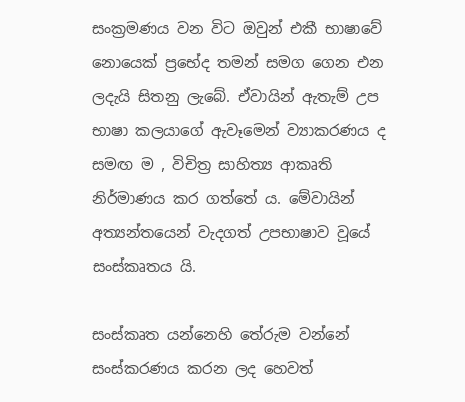සංක්‍රමණය වන විට ඔවුන් එකී භාෂාවේ නොයෙක් ප්‍රභේද තමන් සමග ගෙන එන ලදැයි සිතනු ලැබේ. ඒවායින් ඇතැම් උප භාෂා කලයාගේ ඇවෑමෙන් ව්‍යාකරණය ද සමඟ ම , විචිත්‍ර සාහිත්‍ය ආකෘති නිර්මාණය කර ගත්තේ ය. මේවායින් අත්‍යන්තයෙන් වැදගත් උපභාෂාව වූයේ සංස්කෘතය යි.

සංස්කෘත යන්නෙහි තේරුම වන්නේ සංස්කරණය කරන ලද හෙවත්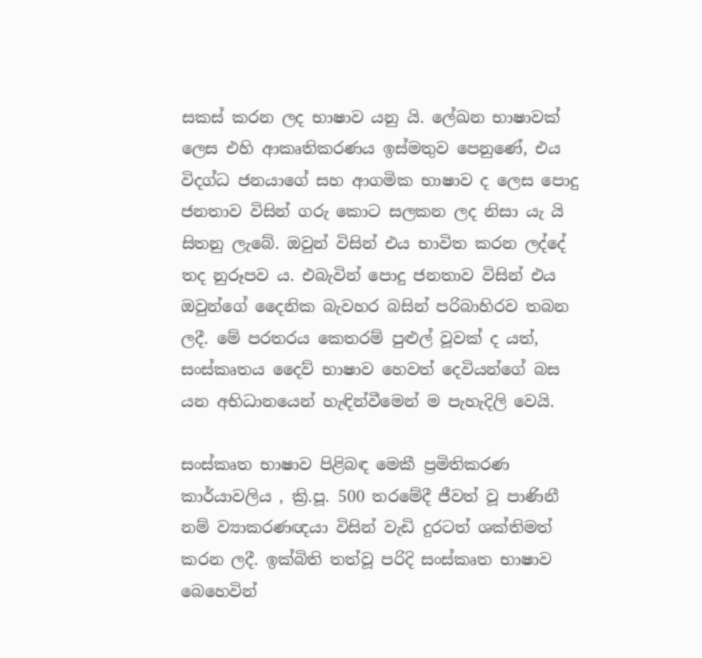සකස් කරන ලද භාෂාව යනු යි. ලේඛන භාෂාවක් ලෙස එහි ආකෘතිකරණය ඉස්මතුව පෙනුණේ, එය විදග්ධ ජනයාගේ සහ ආගමික භාෂාව ද ලෙස පොදු ජනතාව විසින් ගරු කොට සලකන ලද නිසා යැ යි සිතනු ලැබේ. ඔවුන් විසින් එය භාවිත කරන ලද්දේ තද නුරූපව ය. එබැවින් පොදු ජනතාව විසින් එය ඔවුන්ගේ දෛනික බැවහර බසින් පරිබාහිරව තබන ලදී. මේ පරතරය කෙතරම් පුළුල් වූවක් ද යත්, සංස්කෘතය දෛව් භාෂාව හෙවත් දෙවියන්ගේ බස යන අභිධානයෙන් හැඳින්වීමෙන් ම පැහැදිලි වෙයි.

සංස්කෘත භාෂාව පිළිබඳ මෙකී ප්‍රමිතිකරණ කාර්යාවලිය , ක්‍රි.පූ. 500 තරමේදී ජීවත් වූ පාණිනී නම් ව්‍යාකරණඥයා විසින් වැඩි දුරටත් ශක්තිමත් කරන ලදී. ඉක්බිති තත්වූ පරිදි සංස්කෘත භාෂාව බෙහෙවින්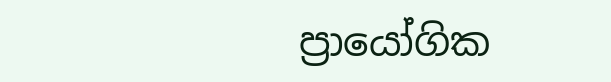ප්‍රායෝගික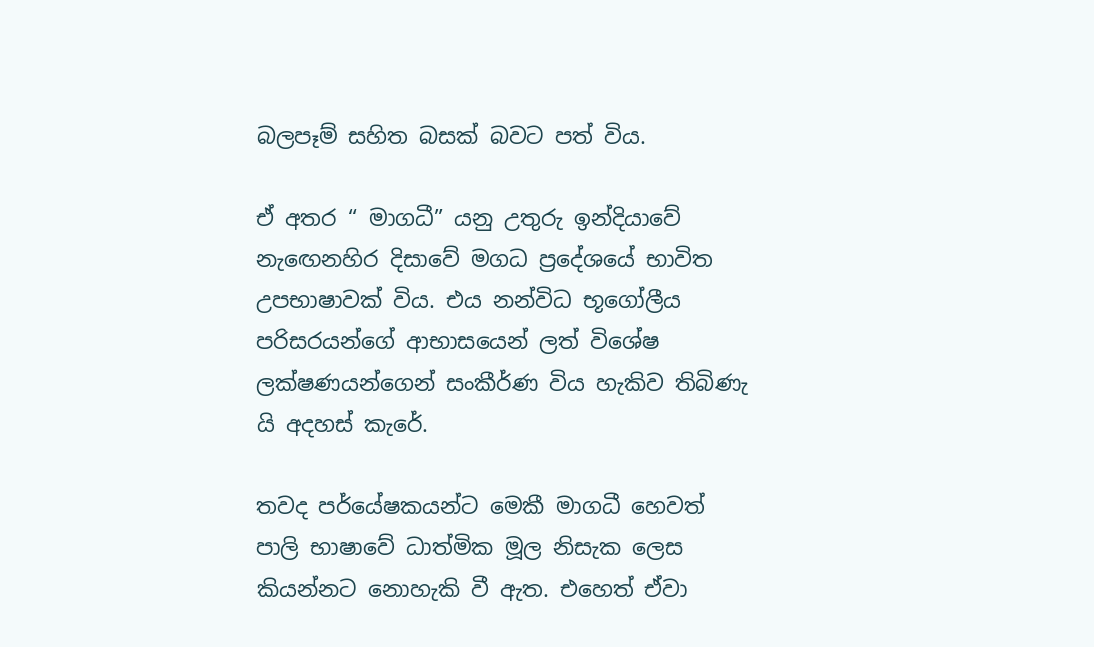බලපෑම් සහිත බසක් බවට පත් විය.

ඒ අතර “ මාගධී” යනු උතුරු ඉන්දියාවේ නැඟෙනහිර දිසාවේ මගධ ප්‍රදේශයේ භාවිත උපභාෂාවක් විය. එය නන්විධ භූගෝලීය පරිසරයන්ගේ ආභාසයෙන් ලත් විශේෂ ලක්ෂණයන්ගෙන් සංකීර්ණ විය හැකිව තිබිණැ යි අදහස් කැරේ.

තවද පර්යේෂකයන්ට මෙකී මාගධී හෙවත් පාලි භාෂාවේ ධාත්මික මූල නිසැක ලෙස කියන්නට නොහැකි වී ඇත. එහෙත් ඒවා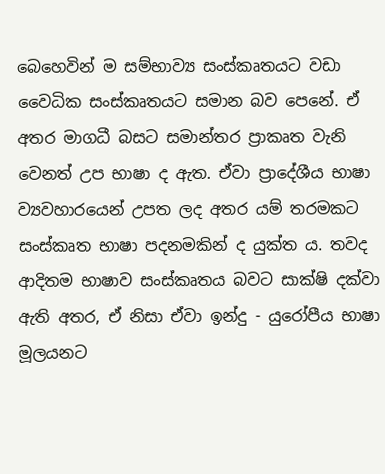බෙහෙවින් ම සම්භාව්‍ය සංස්කෘතයට වඩා වෛධික සංස්කෘතයට සමාන බව පෙනේ. ඒ අතර මාගධී බසට සමාන්තර ප්‍රාකෘත වැනි වෙනත් උප භාෂා ද ඇත. ඒවා ප්‍රාදේශීය භාෂා ව්‍යවහාරයෙන් උපත ලද අතර යම් තරමකට සංස්කෘත භාෂා පදනමකින් ද යුක්ත ය. තවද ආදිතම භාෂාව සංස්කෘතය බවට සාක්ෂි දක්වා ඇති අතර, ඒ නිසා ඒවා ඉන්දු - යුරෝපීය භාෂා මූලයනට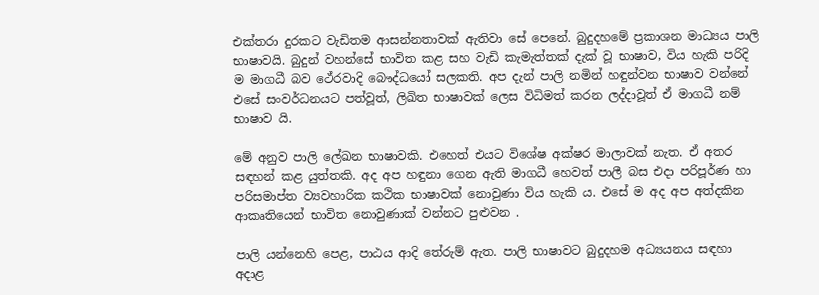එක්තරා දුරකට වැඩිතම ආසන්නතාවක් ඇතිවා සේ පෙනේ. බුදුදහමේ ප්‍රකාශන මාධ්‍යය පාලි භාෂාවයි. බුදුන් වහන්සේ භාවිත කළ සහ වැඩි කැමැත්තක් දැක් වූ භාෂාව, විය හැකි පරිදි ම මාගධී බව ථේරවාදි බෞද්ධයෝ සලකති. අප දැන් පාලි නමින් හඳුන්වන භාෂාව වන්නේ එසේ සංවර්ධනයට පත්වූත්, ලිඛිත භාෂාවක් ලෙස විධිමත් කරන ලද්දාවූත් ඒ මාගධී නම් භාෂාව යි.

මේ අනුව පාලි ලේඛන භාෂාවකි. එහෙත් එයට විශේෂ අක්ෂර මාලාවක් නැත. ඒ අතර සඳහන් කළ යුත්තකි. අද අප හඳුනා ගෙන ඇති මාගධී හෙවත් පාලී බස එදා පරිපූර්ණ හා පරිසමාප්ත ව්‍යවහාරික කථික භාෂාවක් නොවුණා විය හැකි ය. එසේ ම අද අප අත්දකින ආකෘතියෙන් භාවිත නොවුණාක් වන්නට පුළුවන .

පාලි යන්නෙහි පෙළ, පාඨය ආදි තේරුම් ඇත. පාලි භාෂාවට බුදුදහම අධ්‍යයනය සඳහා අදාළ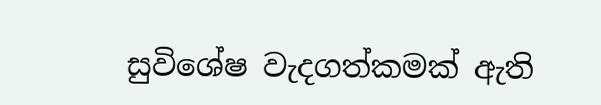සුවිශේෂ වැදගත්කමක් ඇති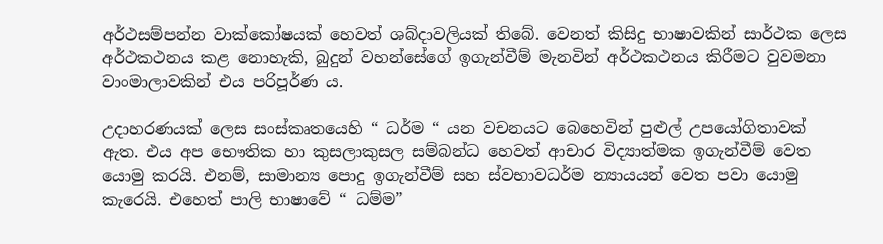අර්ථසම්පන්න වාක්කෝෂයක් හෙවත් ශබ්දාවලියක් තිබේ. වෙනත් කිසිදු භාෂාවකින් සාර්ථක ලෙස අර්ථකථනය කළ නොහැකි, බුදුන් වහන්සේගේ ඉගැන්වීම් මැනවින් අර්ථකථනය කිරීමට වුවමනා වාංමාලාවකින් එය පරිපූර්ණ ය.

උදාහරණයක් ලෙස සංස්කෘතයෙහි “ ධර්ම “ යන වචනයට බෙහෙවින් පුළුල් උපයෝගිතාවක් ඇත. එය අප භෞතික හා කුසලාකුසල සම්බන්ධ හෙවත් ආචාර විද්‍යාත්මක ඉගැන්වීම් වෙත යොමු කරයි. එනම්, සාමාන්‍ය පොදු ඉගැන්වීම් සහ ස්වභාවධර්ම න්‍යායයන් වෙත පවා යොමු කැරෙයි. එහෙත් පාලි භාෂාවේ “ ධම්ම”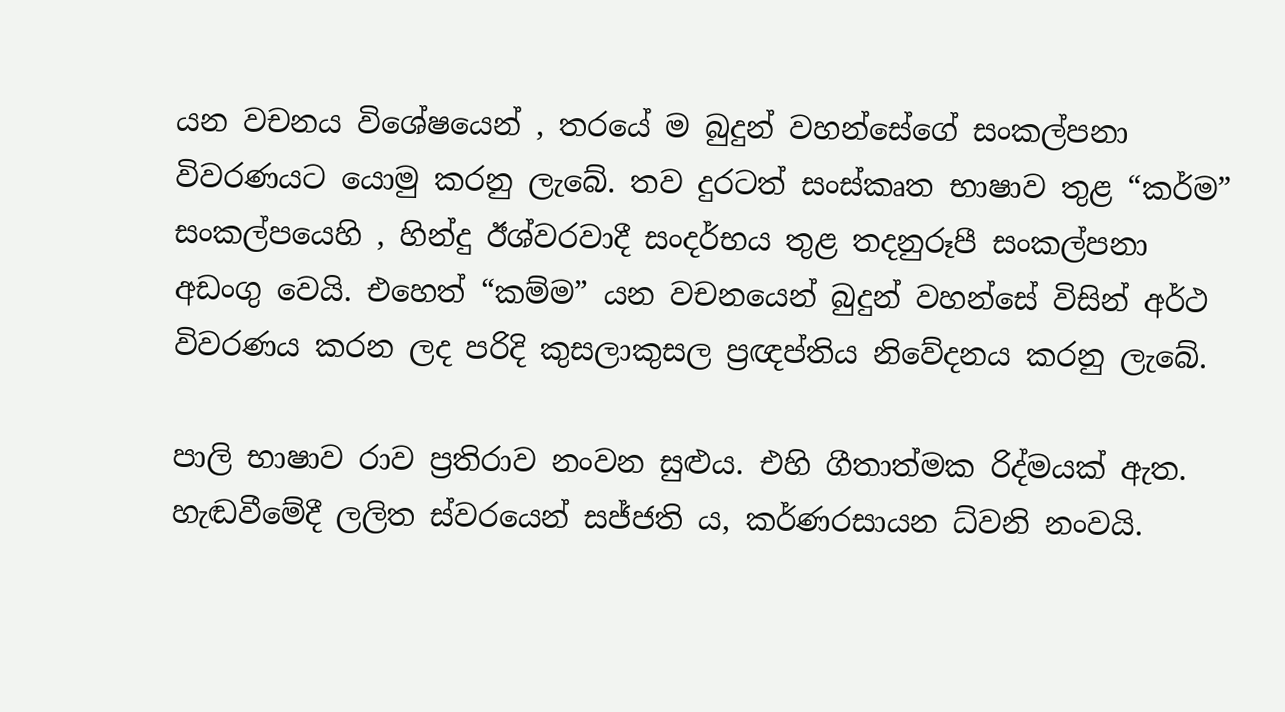යන වචනය විශේෂයෙන් , තරයේ ම බුදුන් වහන්සේගේ සංකල්පනා විවරණයට යොමු කරනු ලැබේ. තව දුරටත් සංස්කෘත භාෂාව තුළ “කර්ම” සංකල්පයෙහි , හින්දු ඊශ්වරවාදී සංදර්භය තුළ තදනුරූපී සංකල්පනා අඩංගු වෙයි. එහෙත් “කම්ම” යන වචනයෙන් බුදුන් වහන්සේ විසින් අර්ථ විවරණය කරන ලද පරිදි කුසලාකුසල ප්‍රඥප්තිය නිවේදනය කරනු ලැබේ.

පාලි භාෂාව රාව ප්‍රතිරාව නංවන සුළුය. එහි ගීතාත්මක රිද්මයක් ඇත. හැඬවීමේදී ලලිත ස්වරයෙන් සජ්ජති ය, කර්ණරසායන ධ්වනි නංවයි.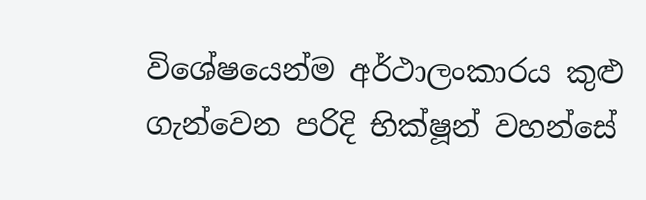විශේෂයෙන්ම අර්ථාලංකාරය කුළු ගැන්වෙන පරිදි භික්ෂූන් වහන්සේ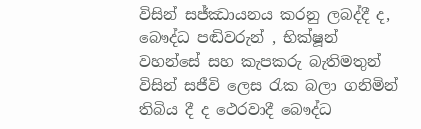විසින් සජ්ඣායනය කරනු ලබද්දී ද, බෞද්ධ පඬිවරුන් , භික්ෂූන් වහන්සේ සහ කැපකරු බැතිමතුන් විසින් සජීවි ලෙස රැක බලා ගනිමින් තිබිය දී ද ථෙරවාදී බෞද්ධ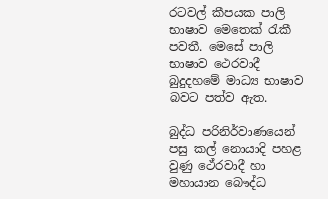රටවල් කීපයක පාලි භාෂාව මෙතෙක් රැකී පවතී. මෙසේ පාලි භාෂාව ථෙරවාදී බුදුදහමේ මාධ්‍ය භාෂාව බවට පත්ව ඇත.

බුද්ධ පරිනිර්වාණයෙන් පසු කල් නොයාදි පහළ වුණු ථේරවාදී හා මහායාන බෞද්ධ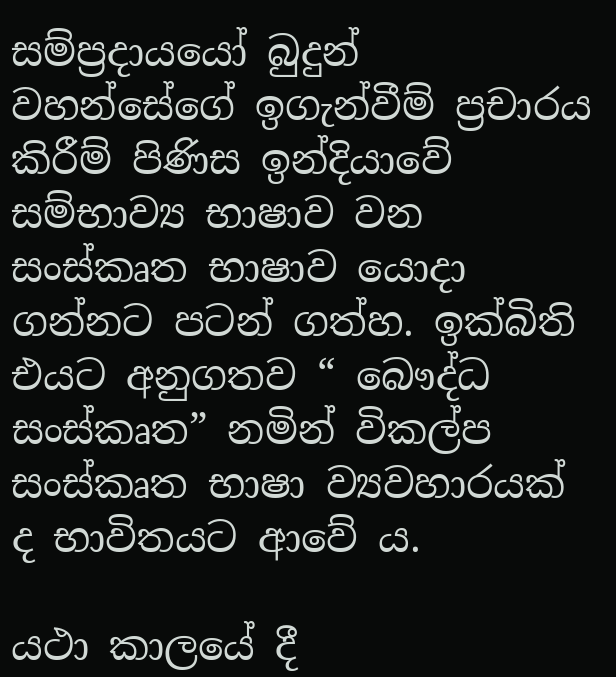සම්ප්‍රදායයෝ බුදුන් වහන්සේගේ ඉගැන්වීම් ප්‍රචාරය කිරීම් පිණිස ඉන්දියාවේ සම්භාව්‍ය භාෂාව වන සංස්කෘත භාෂාව යොදා ගන්නට පටන් ගත්හ. ඉක්බිති එයට අනුගතව “ බෞද්ධ සංස්කෘත” නමින් විකල්ප සංස්කෘත භාෂා ව්‍යවහාරයක් ද භාවිතයට ආවේ ය.

යථා කාලයේ දී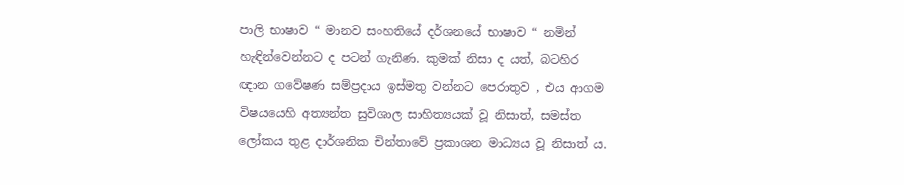පාලි භාෂාව “ මානව සංහතියේ දර්ශනයේ භාෂාව “ නමින් හැඳින්වෙන්නට ද පටන් ගැනිණ. කුමක් නිසා ද යත්, බටහිර ඥාන ගවේෂණ සම්ප්‍රදාය ඉස්මතු වන්නට පෙරාතුව , එය ආගම විෂයයෙහි අත්‍යන්ත සුවිශාල සාහිත්‍යයක් වූ නිසාත්, සමස්ත ලෝකය තුළ දාර්ශනික චින්තාවේ ප්‍රකාශන මාධ්‍යය වූ නිසාත් ය.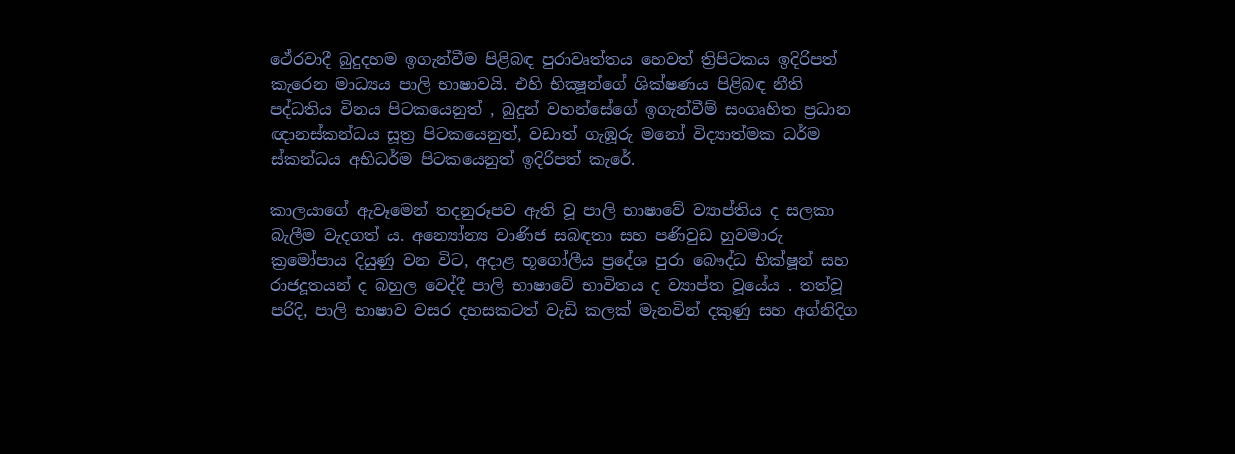ථේරවාදී බුදුදහම ඉගැන්වීම පිළිබඳ පුරාවෘත්තය හෙවත් ත්‍රිපිටකය ඉදිරිපත් කැරෙන මාධ්‍යය පාලි භාෂාවයි. එහි භික්‍ෂූන්ගේ ශික්ෂණය පිළිබඳ නීති පද්ධතිය විනය පිටකයෙනුත් , බුදුන් වහන්සේගේ ඉගැන්වීම් සංගෘහිත ප්‍රධාන ඥානස්කන්ධය සූත්‍ර පිටකයෙනුත්, වඩාත් ගැඹූරු මනෝ විද්‍යාත්මක ධර්ම ස්කන්ධය අභිධර්ම පිටකයෙනුත් ඉදිරිපත් කැරේ.

කාලයාගේ ඇවෑමෙන් තදනුරූපව ඇති වූ පාලි භාෂාවේ ව්‍යාප්තිය ද සලකා බැලීම වැදගත් ය. අන්‍යෝන්‍ය වාණිජ සබඳතා සහ පණිවුඩ හුවමාරු ක්‍රමෝපාය දියුණු වන විට, අදාළ භූගෝලීය ප්‍රදේශ පුරා බෞද්ධ භික්ෂූන් සහ රාජදූතයන් ද බහුල වෙද්දී පාලි භාෂාවේ භාවිතය ද ව්‍යාප්ත වූයේය . තත්වූ පරිදි, පාලි භාෂාව වසර දහසකටත් වැඩි කලක් මැනවින් දකුණු සහ අග්නිදිග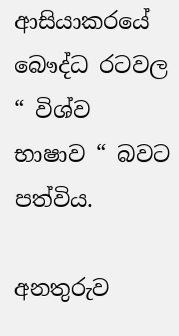ආසියාකරයේ බෞද්ධ රටවල “ විශ්ව භාෂාව “ බවට පත්විය.

අනතුරුව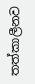තත්කාලීනව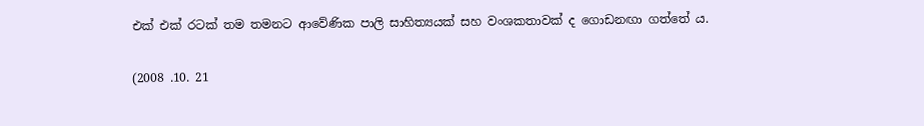එක් එක් රටක් තම තමනට ආවේණික පාලි සාහිත්‍යයක් සහ වංශකතාවක් ද ගොඩනඟා ගත්තේ ය.

(2008 .10. 21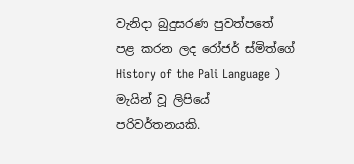වැනිදා බුදුසරණ පුවත්පතේ පළ කරන ලද රෝජර් ස්මිත්ගේ History of the Pali Language ) මැයින් වූ ලිපියේ පරිවර්තනයකි.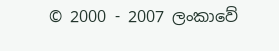© 2000 - 2007 ලංකාවේ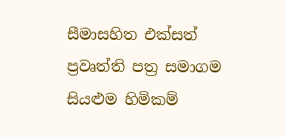සීමාසහිත එක්සත් ප්‍රවෘත්ති පත්‍ර සමාගම
සියළුම හිමිකම්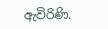ඇවිරිණි.